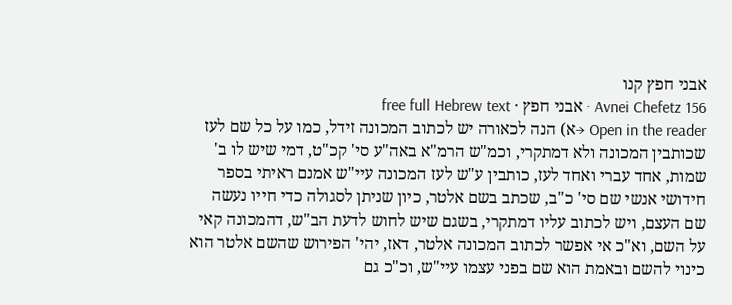אבני חפץ קנו
Avnei Chefetz 156 · אבני חפץ · free full Hebrew text
Open in the reader →א) הנה לכאורה יש לכתוב המכונה זידל, כמו על כל שם לעז שכותבין המכונה ולא דמתקרי, וכמ"ש הרמ"א באה"ע סי' קכ"ט, דמי שיש לו ב' שמות, אחד עברי ואחד לעז, כותבין ע"ש לעז המכונה עיי"ש אמנם ראיתי בספר חידושי אנשי שם סי' כ"ב, שכתב בשם אלטר, כיון שניתן לסגולה כדי חייו נעשה שם העצם, ויש לכתוב עליו דמתקרי, בשגם שיש לחוש לדעת הב"ש, דהמכונה קאי על השם, וא"כ אי אפשר לכתוב המכונה אלטר, דאז, יהי' הפירוש שהשם אלטר הוא כינוי להשם ובאמת הוא שם בפני עצמו עיי"ש, וכ"כ גם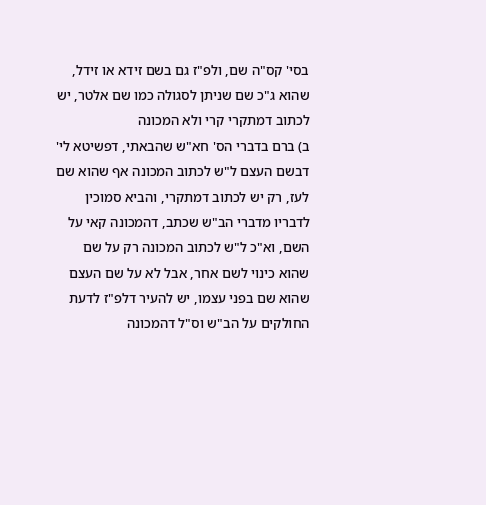בסי' קס"ה שם, ולפ"ז גם בשם זידא או זידל, שהוא ג"כ שם שניתן לסגולה כמו שם אלטר, יש לכתוב דמתקרי קרי ולא המכונה
ב) ברם בדברי הס' חא"ש שהבאתי, דפשיטא לי' דבשם העצם ל"ש לכתוב המכונה אף שהוא שם לעז, רק יש לכתוב דמתקרי, והביא סמוכין לדבריו מדברי הב"ש שכתב, דהמכונה קאי על השם, וא"כ ל"ש לכתוב המכונה רק על שם שהוא כינוי לשם אחר, אבל לא על שם העצם שהוא שם בפני עצמו, יש להעיר דלפ"ז לדעת החולקים על הב"ש וס"ל דהמכונה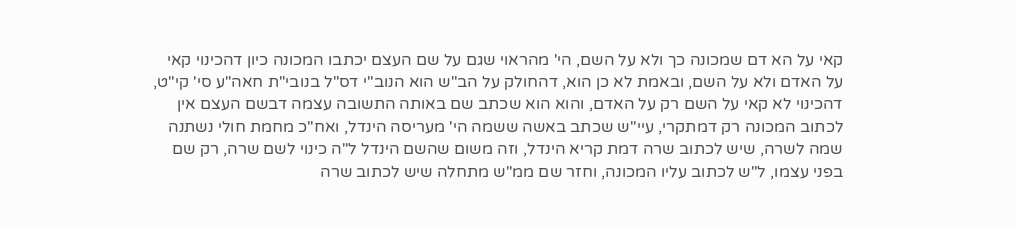קאי על הא דם שמכונה כך ולא על השם, הי' מהראוי שגם על שם העצם יכתבו המכונה כיון דהכינוי קאי על האדם ולא על השם, ובאמת לא כן הוא, דהחולק על הב"ש הוא הנוב"י דס"ל בנובי"ת חאה"ע סי' קי"ט, דהכינוי לא קאי על השם רק על האדם, והוא הוא שכתב שם באותה התשובה עצמה דבשם העצם אין לכתוב המכונה רק דמתקרי, עיי"ש שכתב באשה ששמה הי' מעריסה הינדל, ואח"כ מחמת חולי נשתנה שמה לשרה, שיש לכתוב שרה דמת קריא הינדל, וזה משום שהשם הינדל ל"ה כינוי לשם שרה, רק שם בפני עצמו, ל"ש לכתוב עליו המכונה, וחזר שם ממ"ש מתחלה שיש לכתוב שרה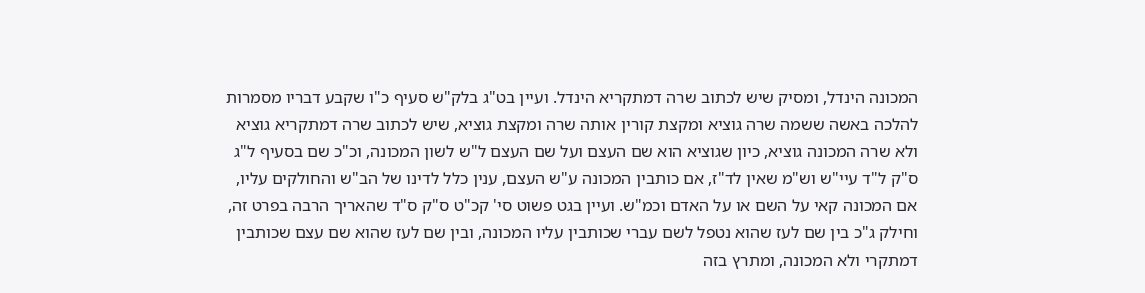המכונה הינדל, ומסיק שיש לכתוב שרה דמתקריא הינדל. ועיין בט"ג בלק"ש סעיף כ"ו שקבע דבריו מסמרות להלכה באשה ששמה שרה גוציא ומקצת קורין אותה שרה ומקצת גוציא, שיש לכתוב שרה דמתקריא גוציא ולא שרה המכונה גוציא, כיון שגוציא הוא שם העצם ועל שם העצם ל"ש לשון המכונה, וכ"כ שם בסעיף ל"ג ס"ק ל"ד עיי"ש וש"מ שאין לד"ז, אם כותבין המכונה ע"ש העצם, ענין כלל לדינו של הב"ש והחולקים עליו, אם המכונה קאי על השם או על האדם וכמ"ש. ועיין בגט פשוט סי' קכ"ט ס"ק ס"ד שהאריך הרבה בפרט זה, וחילק ג"כ בין שם לעז שהוא נטפל לשם עברי שכותבין עליו המכונה, ובין שם לעז שהוא שם עצם שכותבין דמתקרי ולא המכונה, ומתרץ בזה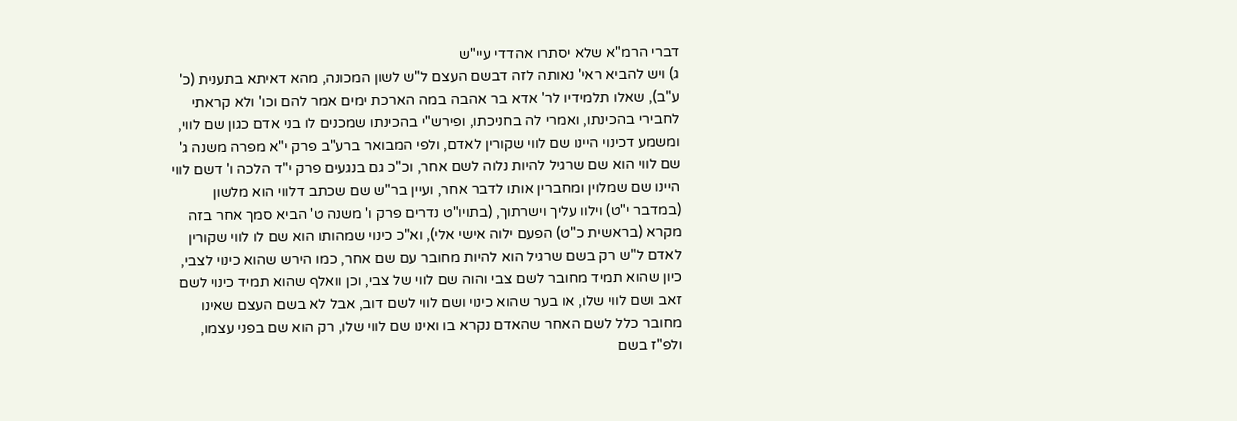דברי הרמ"א שלא יסתרו אהדדי עיי"ש
ג) ויש להביא ראי' נאותה לזה דבשם העצם ל"ש לשון המכונה, מהא דאיתא בתענית (כ' ע"ב), שאלו תלמידיו לר' אדא בר אהבה במה הארכת ימים אמר להם וכו' ולא קראתי לחבירי בהכינתו, ואמרי לה בחניכתו, ופירש"י בהכינתו שמכנים לו בני אדם כגון שם לווי, ומשמע דכינוי היינו שם לווי שקורין לאדם, ולפי המבואר ברע"ב פרק י"א מפרה משנה ג' שם לווי הוא שם שרגיל להיות נלוה לשם אחר, וכ"כ גם בנגעים פרק י"ד הלכה ו' דשם לווי היינו שם שמלוין ומחברין אותו לדבר אחר, ועיין בר"ש שם שכתב דלווי הוא מלשון (במדבר י"ט) וילוו עליך וישרתוך, (בתויו"ט נדרים פרק ו' משנה ט' הביא סמך אחר בזה מקרא (בראשית כ"ט) הפעם ילוה אישי אלי), וא"כ כינוי שמהותו הוא שם לו לווי שקורין לאדם ל"ש רק בשם שרגיל הוא להיות מחובר עם שם אחר, כמו הירש שהוא כינוי לצבי, כיון שהוא תמיד מחובר לשם צבי והוה שם לווי של צבי, וכן וואלף שהוא תמיד כינוי לשם זאב ושם לווי שלו, או בער שהוא כינוי ושם לווי לשם דוב, אבל לא בשם העצם שאינו מחובר כלל לשם האחר שהאדם נקרא בו ואינו שם לווי שלו, רק הוא שם בפני עצמו, ולפ"ז בשם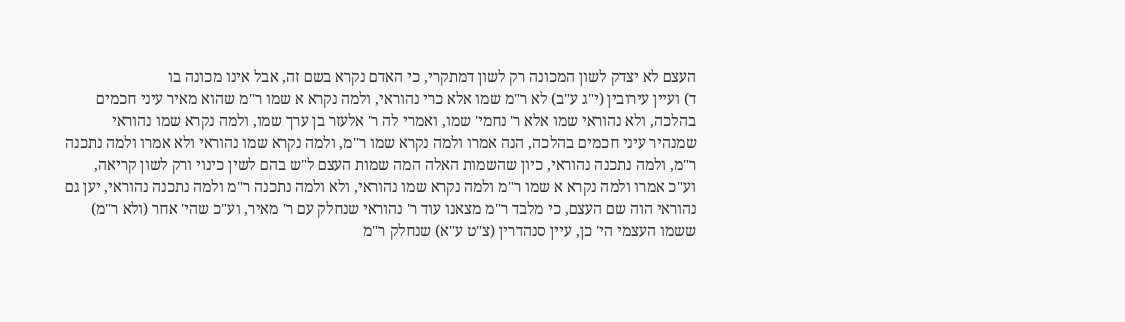העצם לא יצדק לשון המכונה רק לשון דמתקרי, כי האדם נקרא בשם זה, אבל אינו מכונה בו
ד) ועיין עירובין (י"ג ע"ב) לא ר"מ שמו אלא כרי נהוראי, ולמה נקרא א שמו ר"מ שהוא מאיר עיני חכמים בהלכה, ולא נהוראי שמו אלא ר' נחמי' שמו, ואמרי לה ר' אלעזר בן ערך שמו, ולמה נקרא שמו נהוראי שמנהיר עיני חכמים בהלכה, הנה אמרו ולמה נקרא שמו ר"מ, ולמה נקרא שמו נהוראי ולא אמרו ולמה נתכנה ר"מ, ולמה נתכנה נהוראי, כיון שהשמות האלה המה שמות העצם ל"ש בהם לשין כינוי ורק לשון קריאה, וע"כ אמרו ולמה נקרא א שמו ר"מ ולמה נקרא שמו נהוראי, ולא ולמה נתכנה ר"מ ולמה נתכנה נהוראי, יען גם נהוראי הוה שם העצם, כי מלבד ר"מ מצאנו עוד ר' נהוראי שנחלק עם ר' מאיר, וע"כ שהי' אחר (ולא ר"מ) ששמו העצמי הי' כן, עיין סנהדרין (צ"ט ע"א) שנחלק ר"מ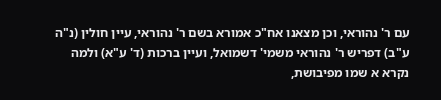עם ר' נהוראי, וכן מצאנו אח"כ אמורא בשם ר' נהוראי, עיין חולין (נ"ה ע"ב) דפריש ר' נהוראי משמי' דשמואל, ועיין ברכות (ד' ע"א) ולמה נקרא א שמו מפיבושת,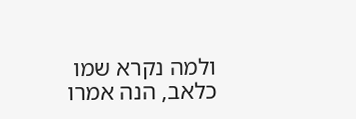ולמה נקרא שמו כלאב, הנה אמרו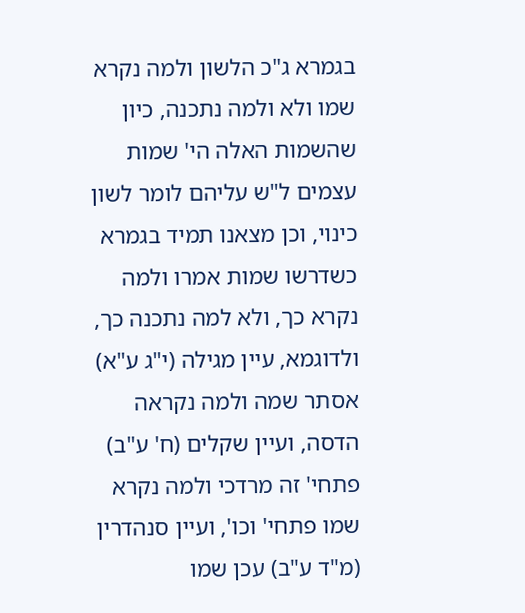בגמרא ג"כ הלשון ולמה נקרא שמו ולא ולמה נתכנה, כיון שהשמות האלה הי' שמות עצמים ל"ש עליהם לומר לשון כינוי, וכן מצאנו תמיד בגמרא כשדרשו שמות אמרו ולמה נקרא כך, ולא למה נתכנה כך, ולדוגמא, עיין מגילה (י"ג ע"א) אסתר שמה ולמה נקראה הדסה, ועיין שקלים (ח' ע"ב) פתחי' זה מרדכי ולמה נקרא שמו פתחי' וכו', ועיין סנהדרין (מ"ד ע"ב) עכן שמו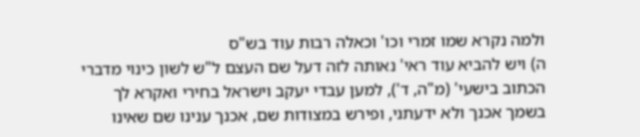ולמה נקרא שמו זמרי וכו' וכאלה רבות עוד בש"ס
ה) ויש להביא עוד ראי' נאותה לזה דעל שם העצם ל"ש לשון כינוי מדברי הכתוב בישעי' (מ"ה, ד'), למען עבדי יעקב וישראל בחירי ואקרא לך בשמך אכנך ולא ידעתני, ופירש במצודות שם, אכנך ענינו שם שאינו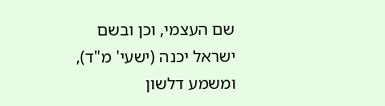שם העצמי, וכן ובשם ישראל יכנה (ישעי' מ"ד), ומשמע דלשון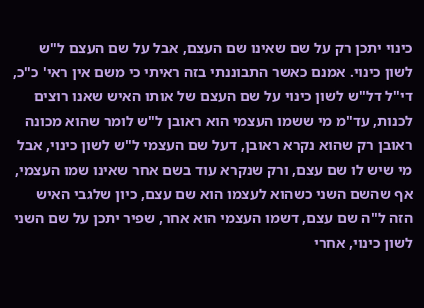כינוי יתכן רק על שם שאינו שם העצם, אבל על שם העצם ל"ש לשון כינוי. אמנם כאשר התבוננתי בזה ראיתי כי משם אין ראי' כ"כ, די"ל דל"ש לשון כינוי על שם העצם של אותו האיש שאנו רוצים לכנות, עד"מ מי ששמו העצמי הוא ראובן ל"ש לומר שהוא מכונה ראובן רק שהוא נקרא ראובן, דעל שם העצמי ל"ש לשון כינוי, אבל מי שיש לו שם עצם, ורק שנקרא עוד בשם אחר שאינו שמו העצמי, אף שהשם השני כשהוא לעצמו הוא שם עצם, כיון שלגבי האיש הזה ל"ה שם עצם, דשמו העצמי הוא אחר, שפיר יתכן על שם השני לשון כינוי, אחרי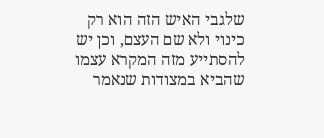שלגבי האיש הזה הוא רק כינוי ולא שם העצם, וכן יש להסתייע מזה המקרא עצמו שהביא במצודות שנאמר